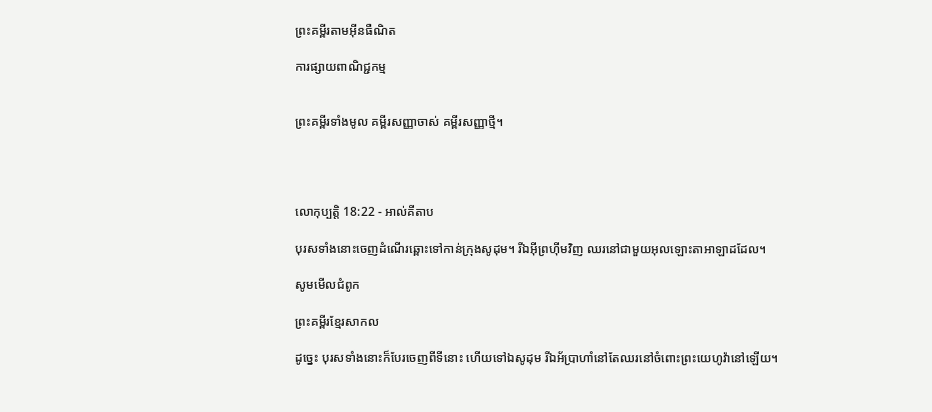ព្រះគម្ពីរតាមអ៊ីនធឺណិត

ការផ្សាយពាណិជ្ជកម្ម


ព្រះគម្ពីរទាំងមូល គម្ពីរសញ្ញាចាស់ គម្ពីរសញ្ញាថ្មី។




លោកុ‌ប្បត្តិ 18:22 - អាល់គីតាប

បុរសទាំងនោះចេញដំណើរឆ្ពោះទៅកាន់ក្រុងសូដុម។ រីឯអ៊ីព្រហ៊ីមវិញ ឈរនៅជាមួយអុលឡោះ‌តាអាឡាដដែល។

សូមមើលជំពូក

ព្រះគម្ពីរខ្មែរសាកល

ដូច្នេះ បុរសទាំងនោះក៏បែរចេញពីទីនោះ ហើយទៅឯសូដុម រីឯអ័ប្រាហាំនៅតែឈរនៅចំពោះព្រះយេហូវ៉ានៅឡើយ។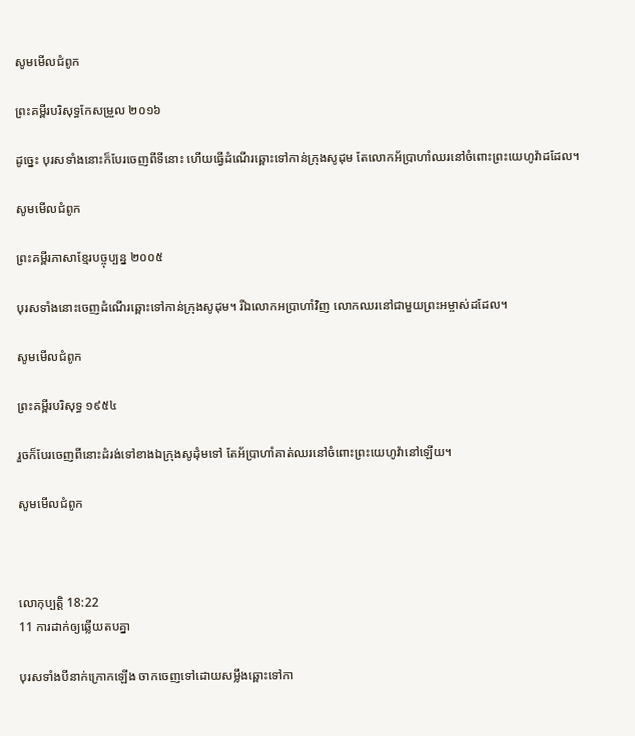សូមមើលជំពូក

ព្រះគម្ពីរបរិសុទ្ធកែសម្រួល ២០១៦

ដូច្នេះ បុរសទាំងនោះក៏បែរចេញពីទីនោះ ហើយធ្វើដំណើរឆ្ពោះទៅកាន់ក្រុងសូដុម តែលោកអ័ប្រា‌ហាំឈរនៅចំពោះព្រះ‌យេហូវ៉ាដដែល។

សូមមើលជំពូក

ព្រះគម្ពីរភាសាខ្មែរបច្ចុប្បន្ន ២០០៥

បុរសទាំងនោះចេញដំណើរឆ្ពោះទៅកាន់ក្រុងសូដុម។ រីឯលោកអប្រាហាំវិញ លោកឈរនៅជាមួយព្រះ‌អម្ចាស់ដដែល។

សូមមើលជំពូក

ព្រះគម្ពីរបរិសុទ្ធ ១៩៥៤

រួចក៏បែរចេញពីនោះដំរង់ទៅខាងឯក្រុងសូដុំមទៅ តែអ័ប្រា‌ហាំគាត់ឈរនៅចំពោះព្រះ‌យេហូវ៉ានៅឡើយ។

សូមមើលជំពូក



លោកុ‌ប្បត្តិ 18:22
11 ការដាក់ឲ្យឆ្លើយតបគ្នា

បុរសទាំងបីនាក់ក្រោកឡើង ចាកចេញទៅដោយសម្លឹងឆ្ពោះទៅកា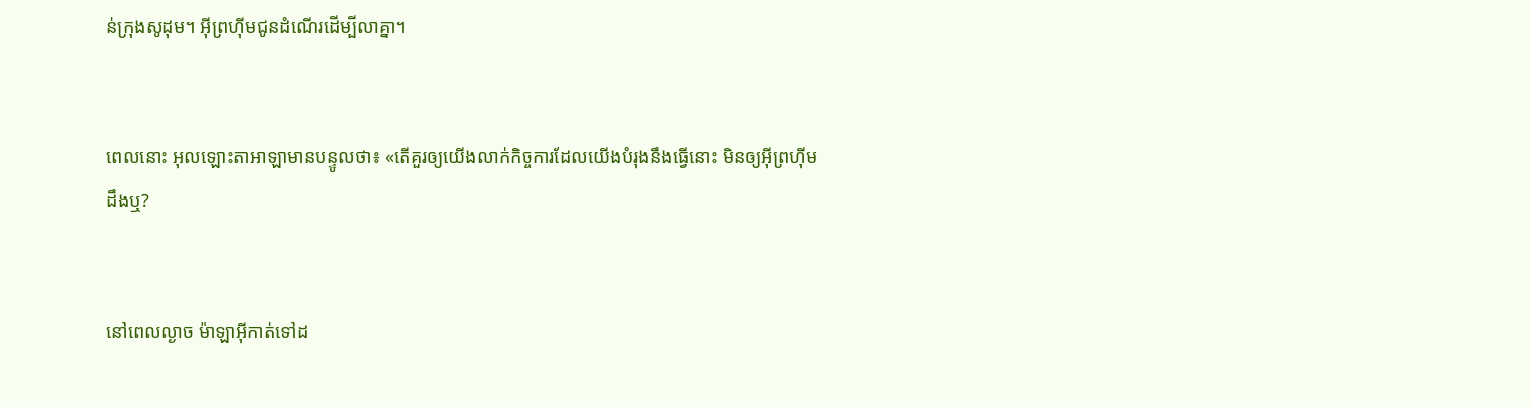ន់ក្រុងសូដុម។ អ៊ីព្រហ៊ីមជូនដំណើរដើម្បីលាគ្នា។


ពេលនោះ អុលឡោះ‌តាអាឡាមានបន្ទូលថា៖ «តើគួរឲ្យយើងលាក់កិច្ច‌ការដែលយើងបំរុងនឹងធ្វើនោះ មិនឲ្យអ៊ីព្រហ៊ីមដឹងឬ?


នៅពេលល្ងាច ម៉ាឡា‌អ៊ីកាត់ទៅដ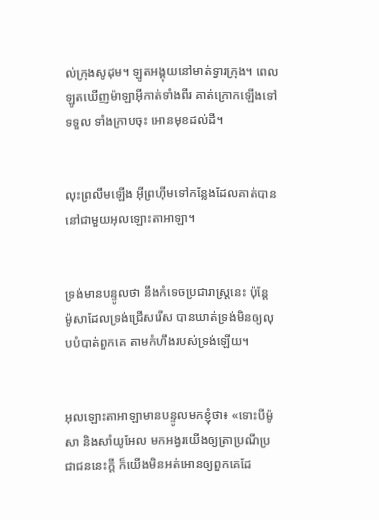ល់ក្រុងសូដុម។ ឡូតអង្គុយនៅមាត់ទ្វារក្រុង។ ពេលឡូតឃើញម៉ាឡា‌អ៊ីកាត់ទាំងពីរ គាត់ក្រោកឡើងទៅទទួល ទាំងក្រាបចុះ អោនមុខដល់ដី។


លុះព្រលឹមឡើង អ៊ីព្រហ៊ីមទៅកន្លែងដែលគាត់បាននៅជាមួយអុលឡោះ‌តាអាឡា។


ទ្រង់មានបន្ទូលថា នឹងកំទេចប្រជា‌រាស្ត្រនេះ ប៉ុន្តែ ម៉ូសាដែលទ្រង់ជ្រើសរើស បានឃាត់ទ្រង់មិនឲ្យលុបបំបាត់ពួកគេ តាមកំហឹងរបស់ទ្រង់ឡើយ។


អុលឡោះ‌តាអាឡាមានបន្ទូលមកខ្ញុំថា៖ «ទោះបីម៉ូសា និងសាំយូ‌អែល មកអង្វរយើងឲ្យត្រាប្រណីប្រជា‌ជននេះក្ដី ក៏យើងមិនអត់‌អោនឲ្យពួកគេដែ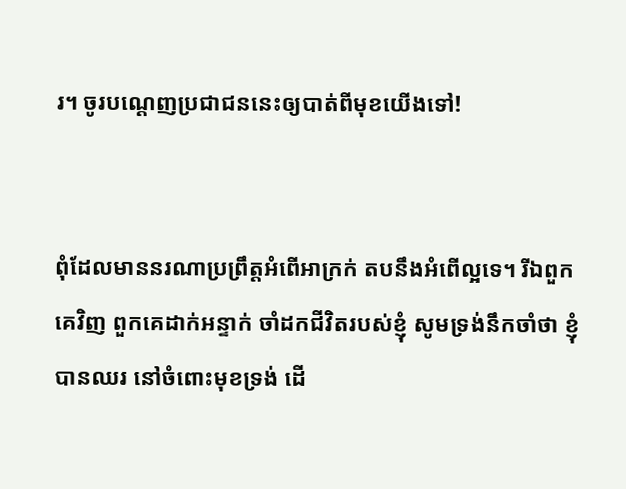រ។ ចូរបណ្ដេញប្រជា‌ជននេះឲ្យបាត់ពីមុខយើងទៅ!


ពុំដែលមាននរណាប្រព្រឹត្តអំពើអាក្រក់ តបនឹងអំពើល្អទេ។ រីឯពួកគេវិញ ពួកគេដាក់អន្ទាក់ ចាំដកជីវិតរបស់ខ្ញុំ សូមទ្រង់នឹកចាំថា ខ្ញុំបានឈរ នៅចំពោះមុខទ្រង់ ដើ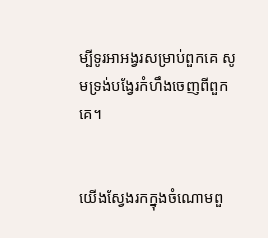ម្បីទូរអា‌អង្វរសម្រាប់ពួកគេ សូមទ្រង់បង្វែរកំហឹងចេញពីពួកគេ។


យើងស្វែងរកក្នុងចំណោមពួ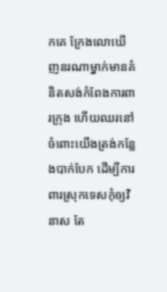កគេ ក្រែងលោឃើញនរណាម្នាក់មានគំនិតសង់កំពែងការពារក្រុង ហើយឈរនៅចំពោះយើងត្រង់កន្លែងបាក់បែក ដើម្បីការពារស្រុកទេសកុំឲ្យវិនាស តែ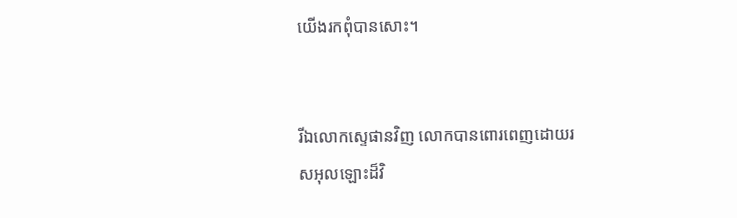យើងរកពុំបានសោះ។


រីឯលោកស្ទេផានវិញ លោកបានពោរ‌ពេញដោយរស‌អុលឡោះដ៏វិ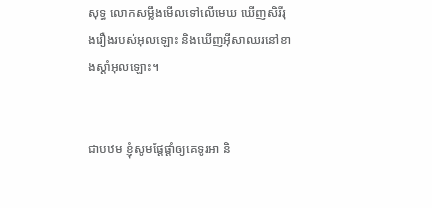សុទ្ធ លោកសម្លឹងមើលទៅលើមេឃ ឃើញសិរី‌រុង‌រឿងរបស់អុលឡោះ និងឃើញអ៊ីសាឈរនៅខាងស្ដាំអុលឡោះ។


ជាបឋម ខ្ញុំសូមផ្ដែ‌ផ្ដាំឲ្យគេទូរអា និ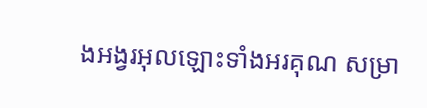ងអង្វរអុលឡោះទាំងអរគុណ សម្រា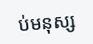ប់មនុស្ស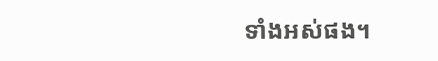ទាំងអស់ផង។